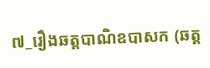៧_រឿងឆត្តបាណិឧបាសក (ឆត្ត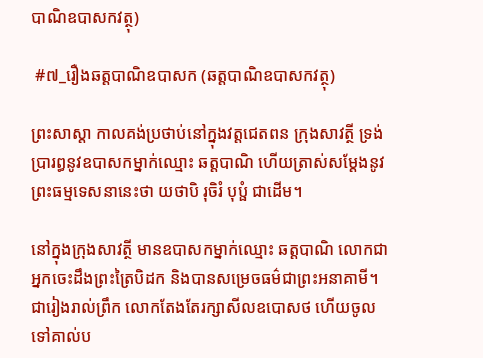បាណិឧបាសកវត្ថុ)

 #៧_រឿងឆត្តបាណិឧបាសក (ឆត្តបាណិឧបាសកវត្ថុ)

ព្រះសាស្តា កាលគង់ប្រថាប់នៅក្នុងវត្តជេតពន ក្រុងសាវត្ថី ទ្រង់ប្រារព្ធនូវឧបាសកម្នាក់ឈ្មោះ ឆត្តបាណិ ហើយត្រាស់សម្ដែងនូវព្រះធម្មទេសនានេះថា យថាបិ រុចិរំ បុប្ផំ ជាដើម។

នៅក្នុងក្រុងសាវត្ថី មានឧបាសកម្នាក់ឈ្មោះ ឆត្តបាណិ លោកជាអ្នកចេះដឹងព្រះត្រៃបិដក និងបានសម្រេចធម៌ជាព្រះអនាគាមី។ ជារៀងរាល់ព្រឹក លោកតែងតែរក្សាសីលឧបោសថ ហើយចូលទៅគាល់ប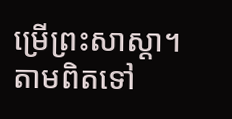ម្រើព្រះសាស្តា។ តាមពិតទៅ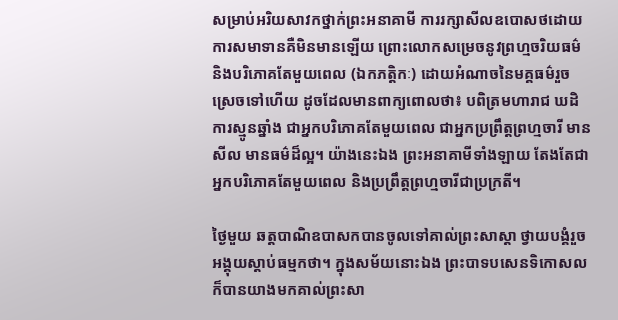សម្រាប់អរិយសាវកថ្នាក់ព្រះអនាគាមី ការរក្សាសីលឧបោសថដោយការសមាទានគឺមិនមានឡើយ ព្រោះលោកសម្រេចនូវព្រហ្មចរិយធម៌ និងបរិភោគតែមួយពេល (ឯកភត្តិកៈ) ដោយអំណាចនៃមគ្គធម៌រួចស្រេចទៅហើយ ដូចដែលមានពាក្យពោលថា៖ បពិត្រមហារាជ ឃដិការស្មូនឆ្នាំង ជាអ្នកបរិភោគតែមួយពេល ជាអ្នកប្រព្រឹត្តព្រហ្មចារី មានសីល មានធម៌ដ៏ល្អ។ យ៉ាងនេះឯង ព្រះអនាគាមីទាំងឡាយ តែងតែជាអ្នកបរិភោគតែមួយពេល និងប្រព្រឹត្តព្រហ្មចារីជាប្រក្រតី។

ថ្ងៃមួយ ឆត្តបាណិឧបាសកបានចូលទៅគាល់ព្រះសាស្តា ថ្វាយបង្គំរួចអង្គុយស្ដាប់ធម្មកថា។ ក្នុងសម័យនោះឯង ព្រះបាទបសេនទិកោសល ក៏បានយាងមកគាល់ព្រះសា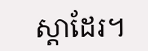ស្តាដែរ។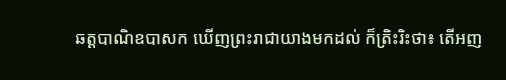ឆត្តបាណិឧបាសក ឃើញព្រះរាជាយាងមកដល់ ក៏ត្រិះរិះថា៖ តើអញ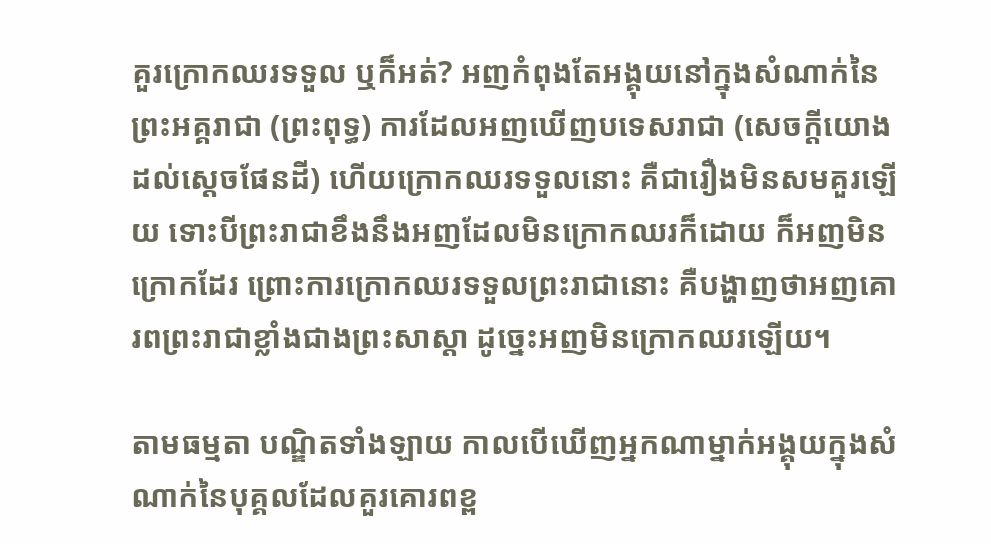គួរក្រោកឈរទទួល ឬក៏អត់? អញកំពុងតែអង្គុយនៅក្នុងសំណាក់នៃព្រះអគ្គរាជា (ព្រះពុទ្ធ) ការដែលអញឃើញបទេសរាជា (សេចក្ដីយោងដល់ស្ដេចផែនដី) ហើយក្រោកឈរទទួលនោះ គឺជារឿងមិនសមគួរឡើយ ទោះបីព្រះរាជាខឹងនឹងអញដែលមិនក្រោកឈរក៏ដោយ ក៏អញមិនក្រោកដែរ ព្រោះការក្រោកឈរទទួលព្រះរាជានោះ គឺបង្ហាញថាអញគោរពព្រះរាជាខ្លាំងជាងព្រះសាស្តា ដូច្នេះអញមិនក្រោកឈរឡើយ។

តាមធម្មតា បណ្ឌិតទាំងឡាយ កាលបើឃើញអ្នកណាម្នាក់អង្គុយក្នុងសំណាក់នៃបុគ្គលដែលគួរគោរពខ្ព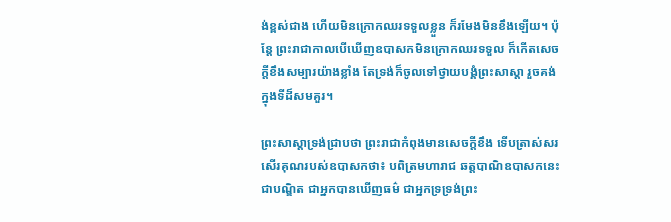ង់ខ្ពស់ជាង ហើយមិនក្រោកឈរទទួលខ្លួន ក៏រមែងមិនខឹងឡើយ។ ប៉ុន្តែ ព្រះរាជាកាលបើឃើញឧបាសកមិនក្រោកឈរទទួល ក៏កើតសេចក្ដីខឹងសម្បារយ៉ាងខ្លាំង តែទ្រង់ក៏ចូលទៅថ្វាយបង្គំព្រះសាស្តា រួចគង់ក្នុងទីដ៏សមគួរ។

ព្រះសាស្តាទ្រង់ជ្រាបថា ព្រះរាជាកំពុងមានសេចក្ដីខឹង ទើបត្រាស់សរសើរគុណរបស់ឧបាសកថា៖ បពិត្រមហារាជ ឆត្តបាណិឧបាសកនេះ ជាបណ្ឌិត ជាអ្នកបានឃើញធម៌ ជាអ្នកទ្រទ្រង់ព្រះ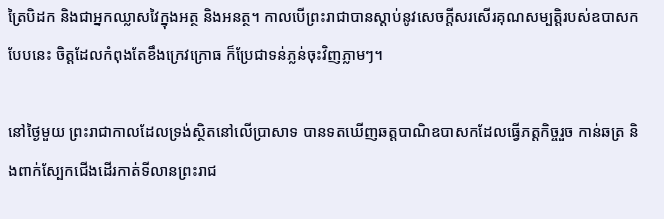ត្រៃបិដក និងជាអ្នកឈ្លាសវៃក្នុងអត្ថ និងអនត្ថ។ កាលបើព្រះរាជាបានស្ដាប់នូវសេចក្ដីសរសើរគុណសម្បត្តិរបស់ឧបាសកបែបនេះ ចិត្តដែលកំពុងតែខឹងក្រេវក្រោធ ក៏ប្រែជាទន់ភ្លន់ចុះវិញភ្លាមៗ។

នៅថ្ងៃមួយ ព្រះរាជាកាលដែលទ្រង់ស្ថិតនៅលើប្រាសាទ បានទតឃើញឆត្តបាណិឧបាសកដែលធ្វើភត្តកិច្ចរួច កាន់ឆត្រ និងពាក់ស្បែកជើងដើរកាត់ទីលានព្រះរាជ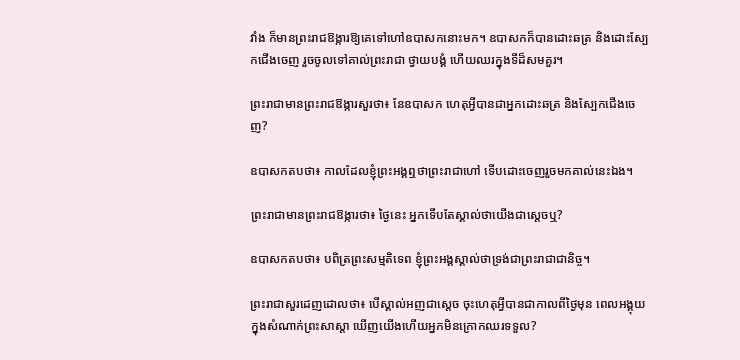វាំង ក៏មានព្រះរាជឱង្ការឱ្យគេទៅហៅឧបាសកនោះមក។ ឧបាសកក៏បានដោះឆត្រ និងដោះស្បែកជើងចេញ រួចចូលទៅគាល់ព្រះរាជា ថ្វាយបង្គំ ហើយឈរក្នុងទីដ៏សមគួរ។

ព្រះរាជាមានព្រះរាជឱង្ការសួរថា៖ នែឧបាសក ហេតុអ្វីបានជាអ្នកដោះឆត្រ និងស្បែកជើងចេញ?

ឧបាសកតបថា៖ កាលដែលខ្ញុំព្រះអង្គឮថាព្រះរាជាហៅ ទើបដោះចេញរួចមកគាល់នេះឯង។

ព្រះរាជាមានព្រះរាជឱង្ការថា៖ ថ្ងៃនេះ អ្នកទើបតែស្គាល់ថាយើងជាស្ដេចឬ?

ឧបាសកតបថា៖ បពិត្រព្រះសម្មតិទេព ខ្ញុំព្រះអង្គស្គាល់ថាទ្រង់ជាព្រះរាជាជានិច្ច។

ព្រះរាជាសួរដេញដោលថា៖ បើស្គាល់អញជាស្ដេច ចុះហេតុអ្វីបានជាកាលពីថ្ងៃមុន ពេលអង្គុយក្នុងសំណាក់ព្រះសាស្តា ឃើញយើងហើយអ្នកមិនក្រោកឈរទទួល?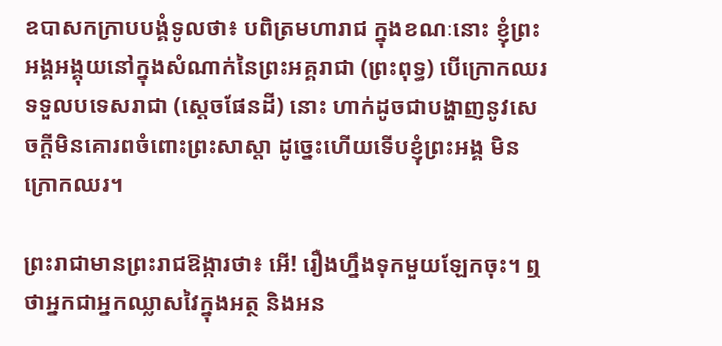ឧបាសកក្រាបបង្គំទូលថា៖ បពិត្រមហារាជ ក្នុងខណៈនោះ ខ្ញុំព្រះអង្គអង្គុយនៅក្នុងសំណាក់នៃព្រះអគ្គរាជា (ព្រះពុទ្ធ) បើក្រោកឈរទទួលបទេសរាជា (ស្ដេចផែនដី) នោះ ហាក់ដូចជាបង្ហាញនូវសេចក្ដីមិនគោរពចំពោះព្រះសាស្តា ដូច្នេះហើយទើបខ្ញុំព្រះអង្គ មិនក្រោកឈរ។

ព្រះរាជាមានព្រះរាជឱង្ការថា៖ អើ! រឿងហ្នឹងទុកមួយឡែកចុះ។ ឮថាអ្នកជាអ្នកឈ្លាសវៃក្នុងអត្ថ និងអន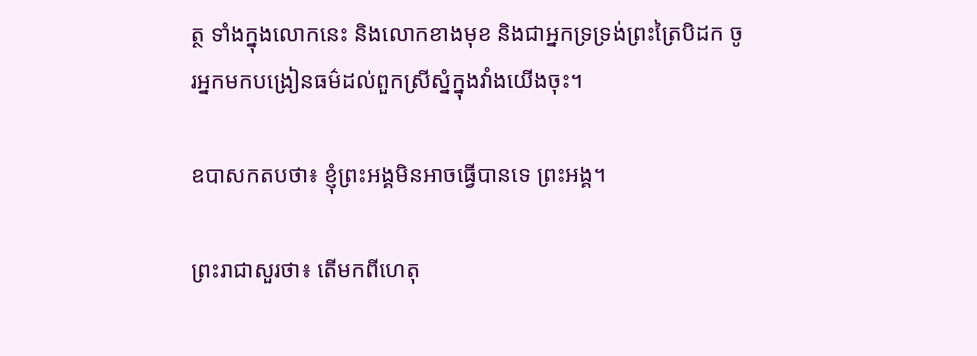ត្ថ ទាំងក្នុងលោកនេះ និងលោកខាងមុខ និងជាអ្នកទ្រទ្រង់ព្រះត្រៃបិដក ចូរអ្នកមកបង្រៀនធម៌ដល់ពួកស្រីស្នំក្នុងវាំងយើងចុះ។

ឧបាសកតបថា៖ ខ្ញុំព្រះអង្គមិនអាចធ្វើបានទេ ព្រះអង្គ។

ព្រះរាជាសួរថា៖ តើមកពីហេតុ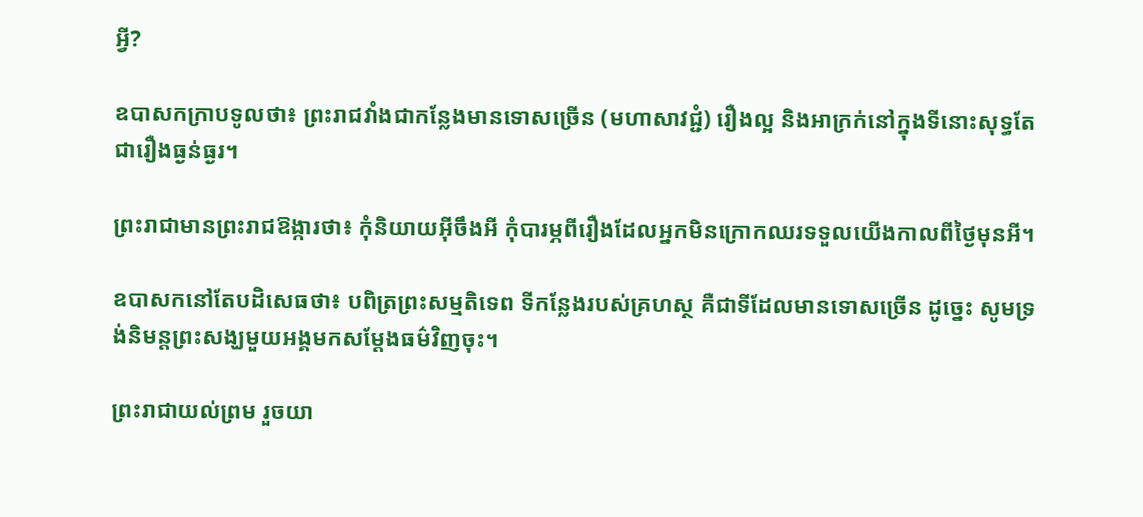អ្វី?

ឧបាសកក្រាបទូលថា៖ ព្រះរាជវាំងជាកន្លែងមានទោសច្រើន (មហាសាវជ្ជំ) រឿងល្អ និងអាក្រក់នៅក្នុងទីនោះសុទ្ធតែជារឿងធ្ងន់ធ្ងរ។

ព្រះរាជាមានព្រះរាជឱង្ការថា៖ កុំនិយាយអ៊ីចឹងអី កុំបារម្ភពីរឿងដែលអ្នកមិនក្រោកឈរទទួលយើងកាលពីថ្ងៃមុនអី។

ឧបាសកនៅតែបដិសេធថា៖ បពិត្រព្រះសម្មតិទេព ទីកន្លែងរបស់គ្រហស្ថ គឺជាទីដែលមានទោសច្រើន ដូច្នេះ សូមទ្រង់និមន្តព្រះសង្ឃមួយអង្គមកសម្ដែងធម៌វិញចុះ។

ព្រះរាជាយល់ព្រម រួចយា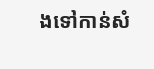ងទៅកាន់សំ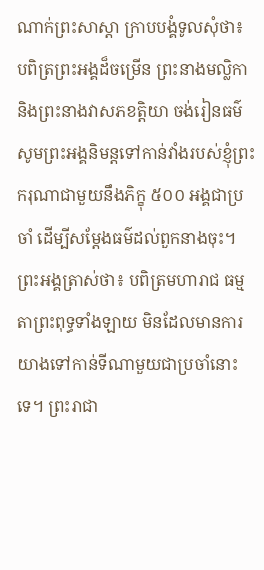ណាក់ព្រះសាស្តា ក្រាបបង្គំទូលសុំថា៖ បពិត្រព្រះអង្គដ៏ចម្រើន ព្រះនាងមល្លិកា និងព្រះនាងវាសភខត្តិយា ចង់រៀនធម៌ សូមព្រះអង្គនិមន្តទៅកាន់វាំងរបស់ខ្ញុំព្រះករុណាជាមួយនឹងភិក្ខុ ៥០០ អង្គជាប្រចាំ ដើម្បីសម្ដែងធម៌ដល់ពួកនាងចុះ។ ព្រះអង្គត្រាស់ថា៖ បពិត្រមហារាជ ធម្មតាព្រះពុទ្ធទាំងឡាយ មិនដែលមានការយាងទៅកាន់ទីណាមួយជាប្រចាំនោះទេ។ ព្រះរាជា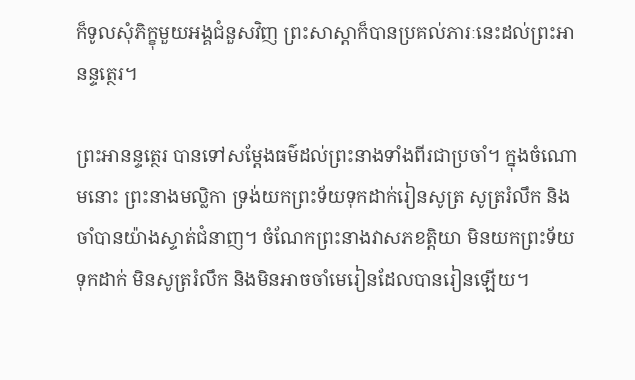ក៏ទូលសុំភិក្ខុមួយអង្គជំនួសវិញ ព្រះសាស្តាក៏បានប្រគល់ភារៈនេះដល់ព្រះអានន្ទត្ថេរ។

ព្រះអានន្ទត្ថេរ បានទៅសម្ដែងធម៌ដល់ព្រះនាងទាំងពីរជាប្រចាំ។ ក្នុងចំណោមនោះ ព្រះនាងមល្លិកា ទ្រង់យកព្រះទ័យទុកដាក់រៀនសូត្រ សូត្ររំលឹក និងចាំបានយ៉ាងស្ទាត់ជំនាញ។ ចំណែកព្រះនាងវាសភខត្តិយា មិនយកព្រះទ័យទុកដាក់ មិនសូត្ររំលឹក និងមិនអាចចាំមេរៀនដែលបានរៀនឡើយ។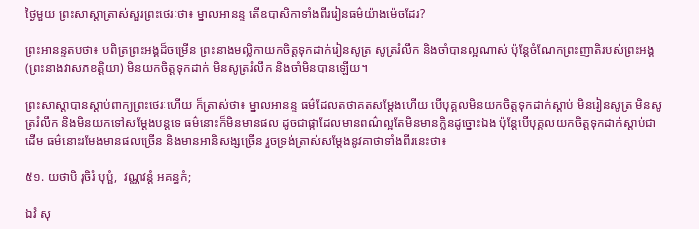ថ្ងៃមួយ ព្រះសាស្តាត្រាស់សួរព្រះថេរៈថា៖ ម្នាលអានន្ទ តើឧបាសិកាទាំងពីររៀនធម៌យ៉ាងម៉េចដែរ?

ព្រះអានន្ទតបថា៖ បពិត្រព្រះអង្គដ៏ចម្រើន ព្រះនាងមល្លិកាយកចិត្តទុកដាក់រៀនសូត្រ សូត្ររំលឹក និងចាំបានល្អណាស់ ប៉ុន្តែចំណែកព្រះញាតិរបស់ព្រះអង្គ (ព្រះនាងវាសភខត្តិយា) មិនយកចិត្តទុកដាក់ មិនសូត្ររំលឹក និងចាំមិនបានឡើយ។

ព្រះសាស្តាបានស្ដាប់ពាក្យព្រះថេរៈហើយ ក៏ត្រាស់ថា៖ ម្នាលអានន្ទ ធម៌ដែលតថាគតសម្ដែងហើយ បើបុគ្គលមិនយកចិត្តទុកដាក់ស្ដាប់ មិនរៀនសូត្រ មិនសូត្ររំលឹក និងមិនយកទៅសម្ដែងបន្តទេ ធម៌នោះក៏មិនមានផល ដូចជាផ្កាដែលមានពណ៌ល្អតែមិនមានក្លិនដូច្នោះឯង ប៉ុន្តែបើបុគ្គលយកចិត្តទុកដាក់ស្ដាប់ជាដើម ធម៌នោះរមែងមានផលច្រើន និងមានអានិសង្សច្រើន រួចទ្រង់ត្រាស់សម្ដែងនូវគាថាទាំងពីរនេះថា៖

៥១. យថាបិ រុចិរំ បុប្ផំ,  វណ្ណវន្តំ អគន្ធកំ;

ឯវំ សុ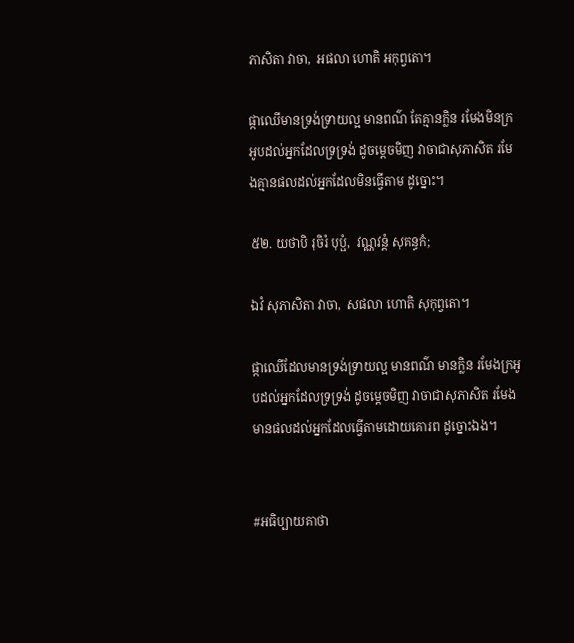ភាសិតា វាចា,  អផលា ហោតិ អកុព្វតោ។

ផ្កាឈើមានទ្រង់ទ្រាយល្អ មានពណ៌ តែគ្មានក្លិន រមែងមិនក្រអូបដល់អ្នកដែលទ្រទ្រង់ ដូចម្តេចមិញ វាចាជាសុភាសិត រមែងគ្មានផលដល់អ្នកដែលមិនធ្វើតាម ដូច្នោះ។

៥២. យថាបិ រុចិរំ បុប្ផំ,  វណ្ណវន្តំ សុគន្ធកំ;

ឯវំ សុភាសិតា វាចា,  សផលា ហោតិ សុកុព្វតោ។

ផ្កាឈើដែលមានទ្រង់ទ្រាយល្អ មានពណ៌ មានក្លិន រមែងក្រអូបដល់អ្នកដែលទ្រទ្រង់ ដូចម្តេចមិញ វាចាជាសុភាសិត រមែងមានផលដល់អ្នកដែលធ្វើតាមដោយគោរព ដូច្នោះឯង។


#អធិប្បាយគាថា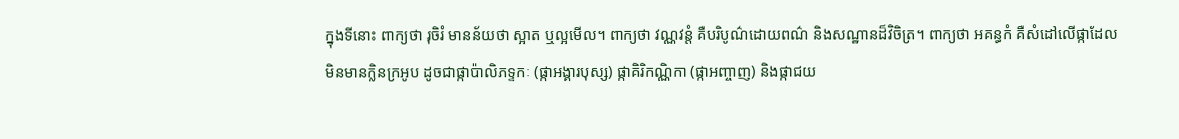ក្នុងទីនោះ ពាក្យថា រុចិរំ មានន័យថា ស្អាត ឬល្អមើល។ ពាក្យថា វណ្ណវន្តំ គឺបរិបូណ៌ដោយពណ៌ និងសណ្ឋានដ៏វិចិត្រ។ ពាក្យថា អគន្ធកំ គឺសំដៅលើផ្កាដែលមិនមានក្លិនក្រអូប ដូចជាផ្កាប៉ាលិភទ្ទកៈ (ផ្កាអង្គារបុស្ស) ផ្កាគិរិកណ្ណិកា (ផ្កាអញ្ចាញ) និងផ្កាជយ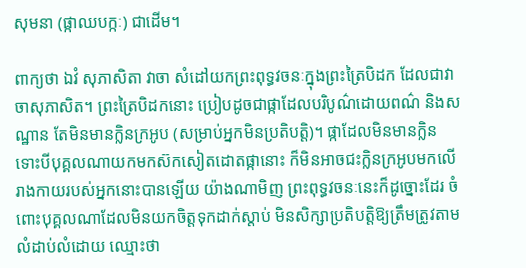សុមនា (ផ្កាឈបក្កៈ) ជាដើម។

ពាក្យថា ឯវំ សុភាសិតា វាចា សំដៅយកព្រះពុទ្ធវចនៈក្នុងព្រះត្រៃបិដក ដែលជាវាចាសុភាសិត។ ព្រះត្រៃបិដកនោះ ប្រៀបដូចជាផ្កាដែលបរិបូណ៌ដោយពណ៌ និងសណ្ឋាន តែមិនមានក្លិនក្រអូប (សម្រាប់អ្នកមិនប្រតិបត្តិ)។ ផ្កាដែលមិនមានក្លិន ទោះបីបុគ្គលណាយកមកស៊កសៀតដោតផ្កានោះ ក៏មិនអាចជះក្លិនក្រអូបមកលើរាងកាយរបស់អ្នកនោះបានឡើយ យ៉ាងណាមិញ ព្រះពុទ្ធវចនៈនេះក៏ដូច្នោះដែរ ចំពោះបុគ្គលណាដែលមិនយកចិត្តទុកដាក់ស្ដាប់ មិនសិក្សាប្រតិបត្តិឱ្យត្រឹមត្រូវតាមលំដាប់លំដោយ ឈ្មោះថា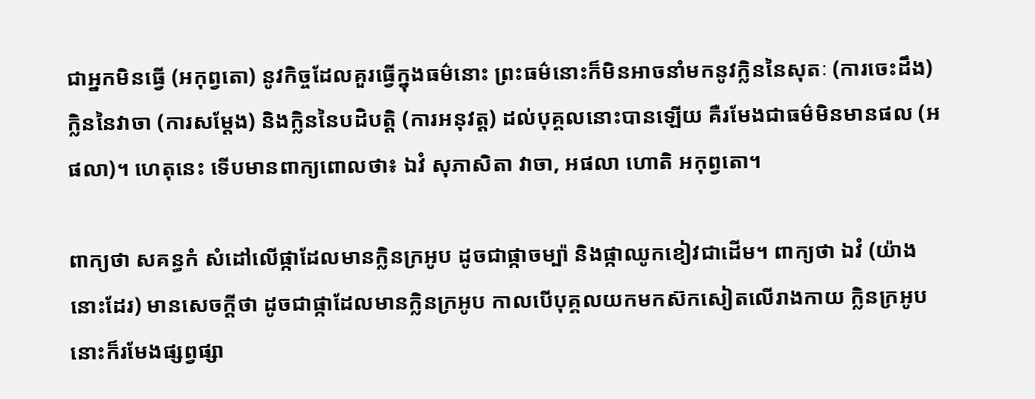ជាអ្នកមិនធ្វើ (អកុព្វតោ) នូវកិច្ចដែលគួរធ្វើក្នុងធម៌នោះ ព្រះធម៌នោះក៏មិនអាចនាំមកនូវក្លិននៃសុតៈ (ការចេះដឹង) ក្លិននៃវាចា (ការសម្ដែង) និងក្លិននៃបដិបត្តិ (ការអនុវត្ត) ដល់បុគ្គលនោះបានឡើយ គឺរមែងជាធម៌មិនមានផល (អផលា)។ ហេតុនេះ ទើបមានពាក្យពោលថា៖ ឯវំ សុភាសិតា វាចា, អផលា ហោតិ អកុព្វតោ។

ពាក្យថា សគន្ធកំ សំដៅលើផ្កាដែលមានក្លិនក្រអូប ដូចជាផ្កាចម្ប៉ា និងផ្កាឈូកខៀវជាដើម។ ពាក្យថា ឯវំ (យ៉ាងនោះដែរ) មានសេចក្ដីថា ដូចជាផ្កាដែលមានក្លិនក្រអូប កាលបើបុគ្គលយកមកស៊កសៀតលើរាងកាយ ក្លិនក្រអូបនោះក៏រមែងផ្សព្វផ្សា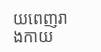យពេញរាងកាយ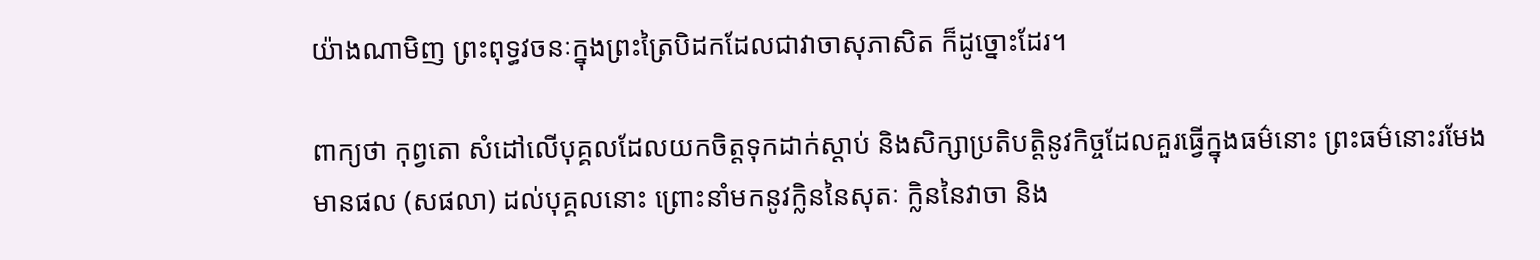យ៉ាងណាមិញ ព្រះពុទ្ធវចនៈក្នុងព្រះត្រៃបិដកដែលជាវាចាសុភាសិត ក៏ដូច្នោះដែរ។

ពាក្យថា កុព្វតោ សំដៅលើបុគ្គលដែលយកចិត្តទុកដាក់ស្ដាប់ និងសិក្សាប្រតិបត្តិនូវកិច្ចដែលគួរធ្វើក្នុងធម៌នោះ ព្រះធម៌នោះរមែងមានផល (សផលា) ដល់បុគ្គលនោះ ព្រោះនាំមកនូវក្លិននៃសុតៈ ក្លិននៃវាចា និង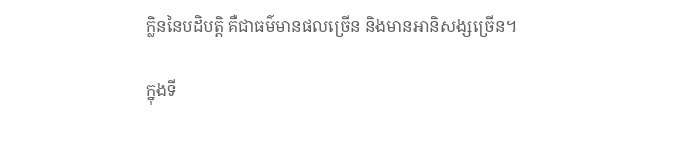ក្លិននៃបដិបត្តិ គឺជាធម៌មានផលច្រើន និងមានអានិសង្សច្រើន។

ក្នុងទី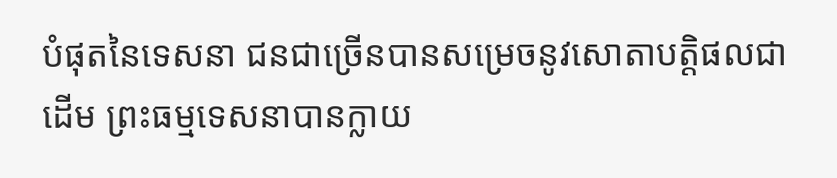បំផុតនៃទេសនា ជនជាច្រើនបានសម្រេចនូវសោតាបត្តិផលជាដើម ព្រះធម្មទេសនាបានក្លាយ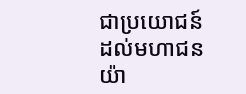ជាប្រយោជន៍ដល់មហាជនយ៉ា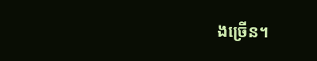ងច្រើន។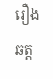រឿងឆត្ត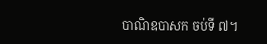បាណិឧបាសក ចប់ទី ៧។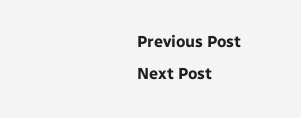Previous Post Next Post